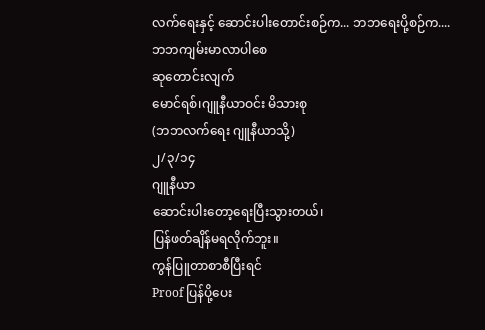လက်ရေးနှင့် ဆောင်းပါးတောင်းစဉ်က... ဘဘရေးပို့စဉ်က....
ဘဘကျမ်းမာလာပါစေ
ဆုတောင်းလျက်
မောင်ရစ်၊ဂျူနီယာဝင်း မိသားစု
(ဘဘလက်ရေး ဂျူနီယာသို့)
၂/၃/၁၄
ဂျူနီယာ
ဆောင်းပါးတော့ရေးပြီးသွားတယ်၊
ပြန်ဖတ်ချိန်မရလိုက်ဘူး။
ကွန်ပြူတာစာစီပြီးရင်
Proof ပြန်ပို့ပေး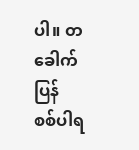ပါ။ တခေါက်ပြန်
စစ်ပါရ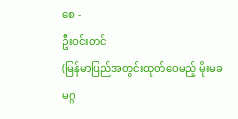စေ -
ဦးဝင်းတင်
(မြန်မာပြည်အတွင်းထုတ်ဝေမည့် မိုးမခ မဂ္ဂ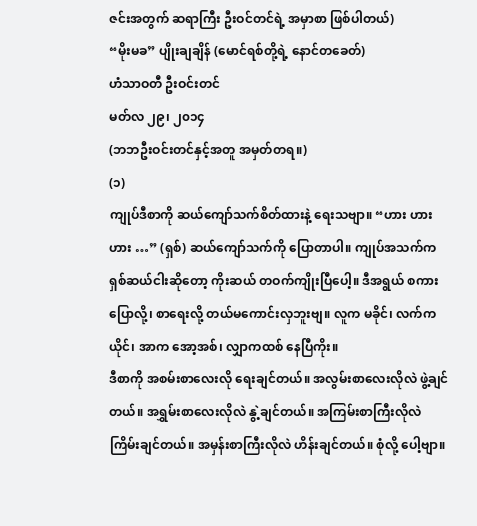ဇင်းအတွက် ဆရာကြီး ဦးဝင်တင်ရဲ့ အမှာစာ ဖြစ်ပါတယ်)
“မိုးမခ” ပျိုးချချိန် (မောင်ရစ်တို့ရဲ့ နောင်တခေတ်)
ဟံသာဝတီ ဦးဝင်းတင်
မတ်လ ၂၉၊ ၂၀၁၄
(ဘဘဦးဝင်းတင်နှင့်အတူ အမှတ်တရ။)
(၁)
ကျုပ်ဒီစာကို ဆယ်ကျော်သက်စိတ်ထားနဲ့ ရေးသဗျာ။ “ဟား ဟား ဟား …” (ရှစ်) ဆယ်ကျော်သက်ကို ပြောတာပါ။ ကျုပ်အသက်က ရှစ်ဆယ်ငါးဆိုတော့ ကိုးဆယ် တဝက်ကျိုးပြီပေါ့။ ဒီအရွယ် စကားပြောလို့၊ စာရေးလို့ တယ်မကောင်းလှဘူးဗျ။ လူက မခိုင်၊ လက်ကယိုင်၊ အာက အော့အစ်၊ လျှာကထစ် နေပြီကိုး။
ဒီစာကို အစမ်းစာလေးလို ရေးချင်တယ်။ အလွမ်းစာလေးလိုလဲ ဖွဲ့ချင်တယ်။ အရွှမ်းစာလေးလိုလဲ နွဲ့ချင်တယ်။ အကြမ်းစာကြီးလိုလဲ ကြိမ်းချင်တယ်။ အမှန်းစာကြီးလိုလဲ ဟိန်းချင်တယ်။ စုံလို့ ပေါ့ဗျာ။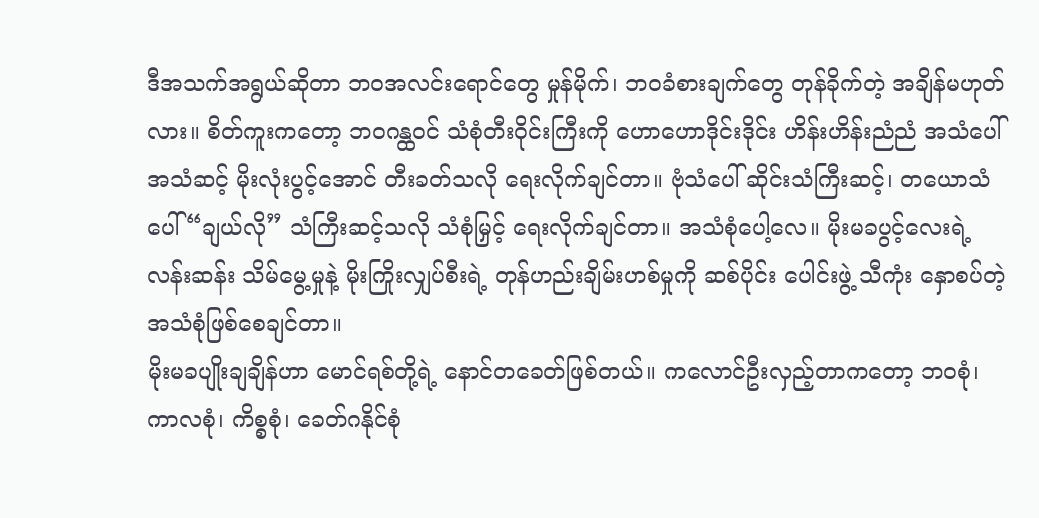ဒီအသက်အရွယ်ဆိုတာ ဘဝအလင်းရောင်တွေ မှုန်မိုက်၊ ဘဝခံစားချက်တွေ တုန်ခိုက်တဲ့ အချိန်မဟုတ်လား။ စိတ်ကူးကတော့ ဘဝဂန္ထဝင် သံစုံတီးဝိုင်းကြီးကို ဟောဟောဒိုင်းဒိုင်း ဟိန်းဟိန်းညံညံ အသံပေါ် အသံဆင့် မိုးလုံးပွင့်အောင် တီးခတ်သလို ရေးလိုက်ချင်တာ။ ဗုံသံပေါ် ဆိုင်းသံကြီးဆင့်၊ တယောသံပေါ် “ချယ်လို” သံကြီးဆင့်သလို သံစုံမြှင့် ရေးလိုက်ချင်တာ။ အသံစုံပေါ့လေ။ မိုးမခပွင့်လေးရဲ့ လန်းဆန်း သိမ်မွေ့မှုနဲ့ မိုးကြိုးလျှပ်စီးရဲ့ တုန်ဟည်းချိမ်းဟစ်မှုကို ဆစ်ပိုင်း ပေါင်းဖွဲ့ သီကုံး နှောစပ်တဲ့ အသံစုံဖြစ်စေချင်တာ။
မိုးမခပျိုးချချိန်ဟာ မောင်ရစ်တို့ရဲ့ နောင်တခေတ်ဖြစ်တယ်။ ကလောင်ဦးလှည့်တာကတော့ ဘဝစုံ၊ ကာလစုံ၊ ကိစ္စစုံ၊ ခေတ်ဂနိုင်စုံ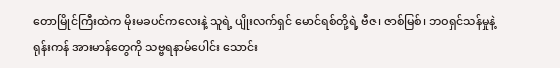တောမြိုင်ကြီးထဲက မိုးမခပင်ကလေးနဲ့ သူရဲ့ ပျိုးလက်ရှင် မောင်ရစ်တို့ရဲ့ ဗီဇ၊ ဇာစ်မြစ်၊ ဘဝရှင်သန်မှုနဲ့ ရုန်းကန် အားမာန်တွေကို သဗ္ဗရနာမ်ပေါင်း သောင်း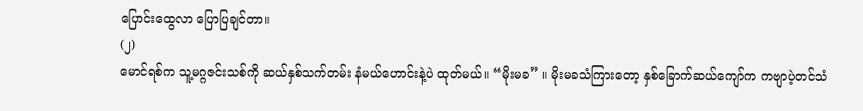ပြောင်းထွေလာ ပြောပြချင်တာ။
(၂)
မောင်ရစ်က သူ့မဂ္ဂဇင်းသစ်ကို ဆယ်နှစ်သက်တမ်း နံမယ်ဟောင်းနဲ့ပဲ ထုတ်မယ်။ “မိုးမခ” ။ မိုးမခသံကြားတော့ နှစ်ခြောက်ဆယ်ကျော်က ကဗျာပဲ့တင်သံ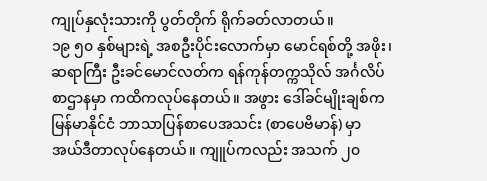ကျုပ်နှလုံးသားကို ပွတ်တိုက် ရိုက်ခတ်လာတယ်။
၁၉ ၅၀ နှစ်များရဲ့ အစဦးပိုင်းလောက်မှာ မောင်ရစ်တို့ အဖိုး၊ ဆရာကြီး ဦးခင်မောင်လတ်က ရန်ကုန်တက္ကသိုလ် အင်္ဂလိပ်စာဌာနမှာ ကထိကလုပ်နေတယ်။ အဖွား ဒေါ်ခင်မျိုးချစ်က မြန်မာနိုင်ငံ ဘာသာပြန်စာပေအသင်း (စာပေဗိမာန်) မှာ အယ်ဒီတာလုပ်နေတယ်။ ကျူပ်ကလည်း အသက် ၂၀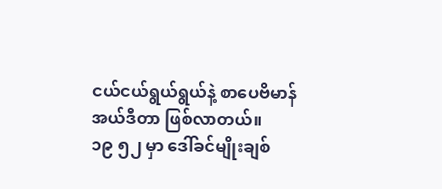ငယ်ငယ်ရွယ်ရွယ်နဲ့ စာပေဗိမာန်အယ်ဒီတာ ဖြစ်လာတယ်။
၁၉ ၅၂ မှာ ဒေါ်ခင်မျိုးချစ်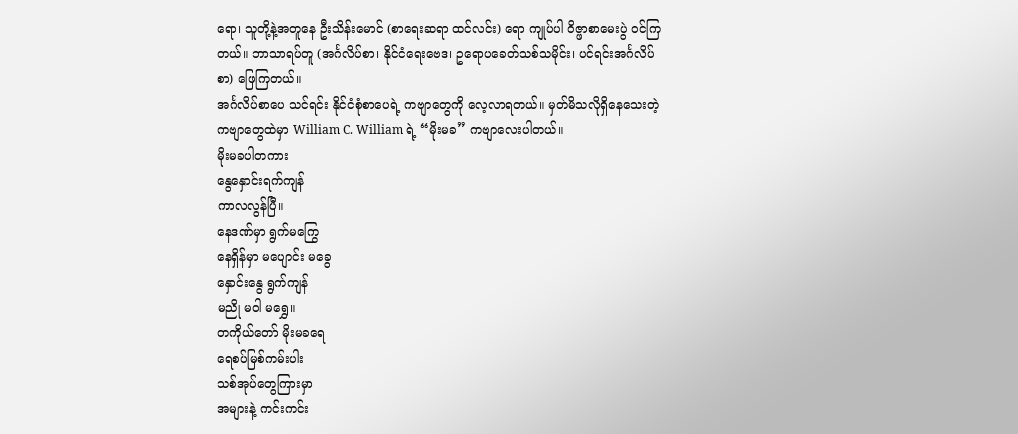ရော၊ သူတို့နဲ့အတူနေ ဦးသိန်းမောင် (စာရေးဆရာ ထင်လင်း) ရော ကျုပ်ပါ ၀ိဇ္ဖာစာမေးပွဲ ဝင်ကြတယ်။ ဘာသာရပ်တူ (အင်္ဂလိပ်စာ၊ နိုင်ငံရေးဗေဒ၊ ဥရောပခေတ်သစ်သမိုင်း၊ ပင်ရင်းအင်္ဂလိပ်စာ) ဖြေကြတယ်။
အင်္ဂလိပ်စာပေ သင်ရင်း နိုင်ငံစုံစာပေရဲ့ ကဗျာတွေကို လေ့လာရတယ်။ မှတ်မိသလိုရှိနေသေးတဲ့ ကဗျာတွေထဲမှာ William C. William ရဲ့ “မိုးမခ” ကဗျာလေးပါတယ်။
မိုးမခပါတကား
နွေနှောင်းရက်ကျန်
ကာလလွန်ပြီ။
နေဒဏ်မှာ ရွက်မကြွေ
နေရှိန်မှာ မပျောင်း မခွေ
နှောင်းနွေ ရွက်ကျန်
မညို မဝါ မရွှေ။
တကိုယ်တော် မိုးမခရေ
ရေစပ်မြစ်ကမ်းပါး
သစ်အုပ်တွေကြားမှာ
အများနဲ့ ကင်းကင်း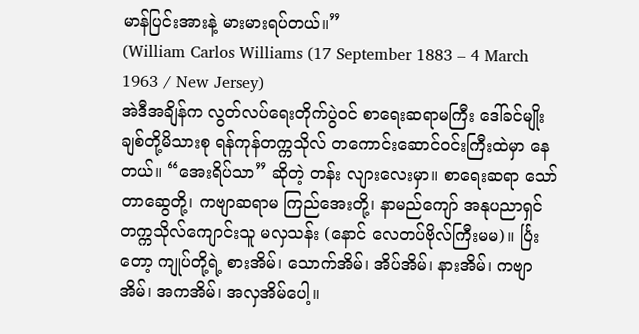မာန်ပြင်းအားနဲ့ မားမားရပ်တယ်။”
(William Carlos Williams (17 September 1883 – 4 March 1963 / New Jersey)
အဲဒီအချိန်က လွတ်လပ်ရေးတိုက်ပွဲဝင် စာရေးဆရာမကြီး ဒေါ်ခင်မျိုးချစ်တို့မိသားစု ရန်ကုန်တက္ကသိုလ် တကောင်းဆောင်ဝင်းကြီးထဲမှာ နေတယ်။ “အေးရိပ်သာ” ဆိုတဲ့ တန်း လျားလေးမှာ။ စာရေးဆရာ သော်တာဆွေတို့၊ ကဗျာဆရာမ ကြည်အေးတို့၊ နာမည်ကျော် အနုပညာရှင် တက္ကသိုလ်ကျောင်းသူ မလှသန်း (နောင် လေတပ်ဗိုလ်ကြီးမမ)။ င်္ပြးတော့ ကျုပ်တို့ရဲ့ စားအိမ်၊ သောက်အိမ်၊ အိပ်အိမ်၊ နားအိမ်၊ ကဗျာအိမ်၊ အကအိမ်၊ အလှအိမ်ပေါ့။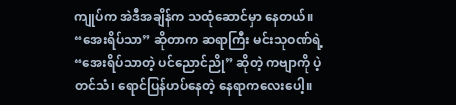ကျုပ်က အဲဒီအချိန်က သထုံဆောင်မှာ နေတယ်။
“အေးရိပ်သာ” ဆိုတာက ဆရာကြီး မင်းသုဝဏ်ရဲ့ “အေးရိပ်သာတဲ့ ပင်ညောင်ညို” ဆိုတဲ့ ကဗျာကို ပဲ့တင်သံ၊ ရောင်ပြန်ဟပ်နေတဲ့ နေရာကလေးပေါ့။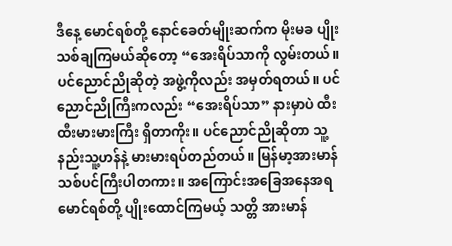ဒီနေ့ မောင်ရစ်တို့ နောင်ခေတ်မျိုးဆက်က မိုးမခ ပျိုးသစ်ချကြမယ်ဆိုတော့ “အေးရိပ်သာကို လွမ်းတယ်။ ပင်ညောင်ညိုဆိုတဲ့ အဖွဲ့ကိုလည်း အမှတ်ရတယ်။ ပင်ညောင်ညိုကြီးကလည်း “အေးရိပ်သာ” နားမှာပဲ ထီးထီးမားမားကြီး ရှိတာကိုး။ ပင်ညောင်ညိုဆိုတာ သူ့နည်းသူ့ဟန်နဲ့ မားမားရပ်တည်တယ်။ မြန်မာ့အားမာန် သစ်ပင်ကြီးပါတကား။ အကြောင်းအခြေအနေအရ မောင်ရစ်တို့ ပျိုးထောင်ကြမယ့် သတ္တိ အားမာန်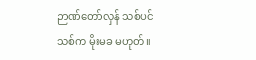ဉာဏ်တော်လှန် သစ်ပင်သစ်က မိုးမခ မဟုတ်။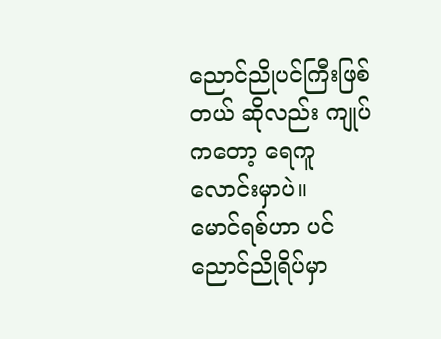ညောင်ညိုပင်ကြီးဖြစ်တယ် ဆိုလည်း ကျုပ်ကတော့ ရေကူလောင်းမှာပဲ။
မောင်ရစ်ဟာ ပင်ညောင်ညိုရိပ်မှာ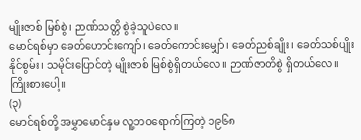မျိုးဇာစ် မြစ်စွဲ၊ ဉာဏ်သတ္တိ စွဲခဲ့သူပဲလေ။
မောင်ရစ်မှာ ခေတ်ဟောင်းကျော်၊ ခေတ်ကောင်းမျှော်၊ ခေတ်ညစ်ချိုး၊ ခေတ်သစ်ပျိုးနိုင်စွမ်း၊ သမိုင်းပြောင်တဲ့ မျိုးဇာစ် မြစ်စွဲရှိတယ်လေ။ ဉာဏ်ဇာတိစွဲ ရှိတယ်လေ။
ကြိုးစားပေါ့။
(၃)
မောင်ရစ်တို့ အမွှာမောင်နှမ လူ့ဘဝရောက်ကြတဲ့ ၁၉၆၈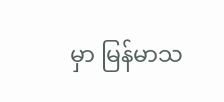မှာ မြန်မာသ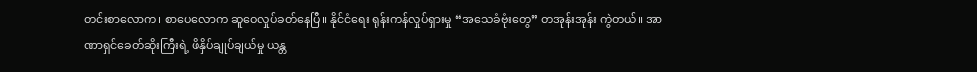တင်းစာလောက၊ စာပေလောက ဆူဝေလှုပ်ခတ်နေပြီ။ နိုင်ငံရေး ရုန်းကန်လှုပ်ရှားမှု “အသေခံဗုံးတွေ” တအုန်းအုန်း ကွဲတယ်။ အာဏာရှင်ခေတ်ဆိုးကြီးရဲ့ ဖိနှိပ်ချုပ်ချယ်မှု ယန္တ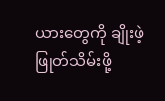ယားတွေကို ချိုးဖဲ့ ဖြုတ်သိမ်းဖို့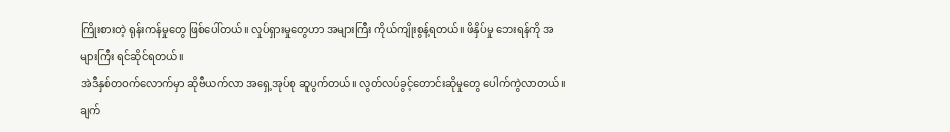ကြိုးစားတဲ့ ရုန်းကန်မှုတွေ ဖြစ်ပေါ်တယ်။ လှုပ်ရှားမှုတွေဟာ အများကြီး ကိုယ်ကျိုးစွန့်ရတယ်။ ဖိနှိပ်မှု ဘေးရန်ကို အများကြီး ရင်ဆိုင်ရတယ်။
အဲဒီနှစ်တဝက်လောက်မှာ ဆိုဗီယက်လာ အရှေ့အုပ်စု ဆူပွက်တယ်။ လွတ်လပ်ခွင့်တောင်းဆိုမှုတွေ ပေါက်ကွဲလာတယ်။ ချက်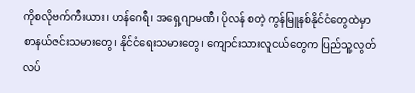ကိုစလိုဗက်ကီးယား၊ ဟန်ဂေရီ၊ အရှေ့ဂျာမဏီ၊ ပိုလန် စတဲ့ ကွန်မြူနစ်နိုင်ငံတွေထဲမှာ စာနယ်ဇင်းသမားတွေ၊ နိုင်ငံရေးသမားတွေ၊ ကျောင်းသားလူငယ်တွေက ပြည်သူ့လွတ်လပ်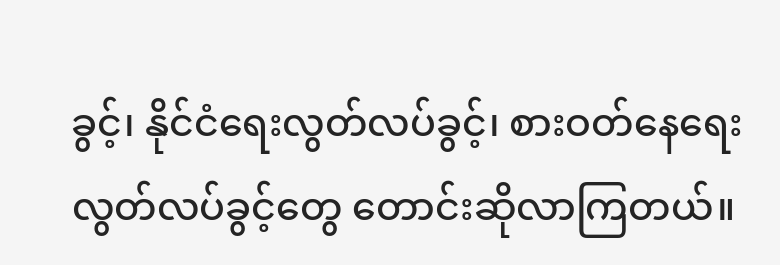ခွင့်၊ နိုင်ငံရေးလွတ်လပ်ခွင့်၊ စားဝတ်နေရေး လွတ်လပ်ခွင့်တွေ တောင်းဆိုလာကြတယ်။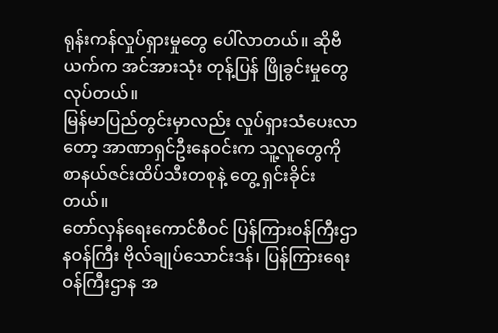ရုန်းကန်လှုပ်ရှားမှုတွေ ပေါ်လာတယ်။ ဆိုဗီယက်က အင်အားသုံး တုန့်ပြန် ဖြိုခွင်းမှုတွေ လုပ်တယ်။
မြန်မာပြည်တွင်းမှာလည်း လှုပ်ရှားသံပေးလာတော့ အာဏာရှင်ဦးနေဝင်းက သူ့လူတွေကို စာနယ်ဇင်းထိပ်သီးတစုနဲ့ တွေ့ ရှင်းခိုင်းတယ်။
တော်လှန်ရေးကောင်စီဝင် ပြန်ကြားဝန်ကြီးဌာနဝန်ကြီး ဗိုလ်ချုပ်သောင်းဒန်၊ ပြန်ကြားရေးဝန်ကြီးဌာန အ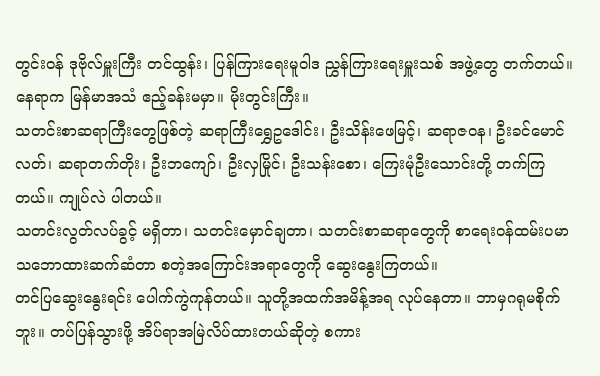တွင်းဝန် ဒုဗိုလ်မှူးကြီး တင်ထွန်း၊ ပြန်ကြားရေးမူဝါဒ ညွှန်ကြားရေးမှူးသစ် အဖွဲ့တွေ တက်တယ်။ နေရာက မြန်မာအသံ ဧည့်ခန်းမမှာ။ မိုးတွင်းကြီး။
သတင်းစာဆရာကြီးတွေဖြစ်တဲ့ ဆရာကြီးရွှေဥဒေါင်း၊ ဦးသိန်းဖေမြင့်၊ ဆရာဇဝန၊ ဦးခင်မောင်လတ်၊ ဆရာတက်တိုး၊ ဦးဘကျော်၊ ဦးလှမြိုင်၊ ဦးသန်းစော၊ ကြေးမုံဦးသောင်းတို့ တက်ကြတယ်။ ကျုပ်လဲ ပါတယ်။
သတင်းလွတ်လပ်ခွင့် မရှိတာ၊ သတင်းမှောင်ချတာ၊ သတင်းစာဆရာတွေကို စာရေးဝန်ထမ်းပမာ သဘောထားဆက်ဆံတာ စတဲ့အကြောင်းအရာတွေကို ဆွေးနွေးကြတယ်။
တင်ပြဆွေးနွေးရင်း ပေါက်ကွဲကုန်တယ်။ သူတို့အထက်အမိန့်အရ လုပ်နေတာ။ ဘာမှဂရုမစိုက်ဘူး။ တပ်ပြန်သွားဖို့ အိပ်ရာအမြဲလိပ်ထားတယ်ဆိုတဲ့ စကား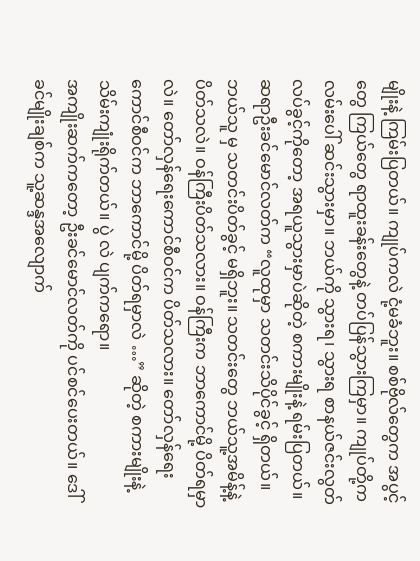မျိုးနဲ့ ကြမ်းပြတယ်။ ကျုပ်ကလဲ ငုံ့မခံဘူး။ စစ်ဗိုလ်တွေက အပွင့်တွေ ကြယ်တွေ ရာထူးခန်းတွေနဲ့ တပ်ပြန်သွားကြမှာ။ ကျုပ်တို့က လမ်းပေါ် ဆင်းသွားမှာ။ ဘယ်ကို သွားရ၊ သွားရ စာနယ်ဇင်းလွတ်လပ်ခွင့်ကိုတော့ အရယူသွားမှာပဲဆိုတဲ့ စကားမျိုးနဲ့ ရမ်းပြတယ်။
ဆရာဦးခင်မောင်လတ်က “လူထုမှာ သတင်းသိပိုင်ခွင့် ရှိတယ်။ ဘယ်သူ မှ သတင်းပိတ်ခွင့် မရှိဘူး။ သတင်းတွေ ဘယ်သူ့အမိန့်နဲ့ ပိတ်သလဲ။ ဝန်ကြီးပိတ်သလား။ ဝန်ကြီးက ဘာကောင်မို့ ပိတ်ရမှာလဲ။ တော်လှန်ရေးကောင်စီဝင်က ပိတ်သလား။ တော်လှန်ရေးကောင်စီဝင်က ဘာကောင်မို့ ပိတ်ရမှာလဲ …” ဆိုတဲ့ စကားမျိုးနဲ့ သိမ်းကျုံးရိုက်တယ်။ ပွဲ လဲ ပျက်ကရော။
အကျိုးဆက်ကတော့ ဦးခင်မောင်လတ်ကို ပင်စင်ပေးတယ်။ ဒေါ်ခင်မျိုးချစ်က သူ့ဆန္ဒအလျောက်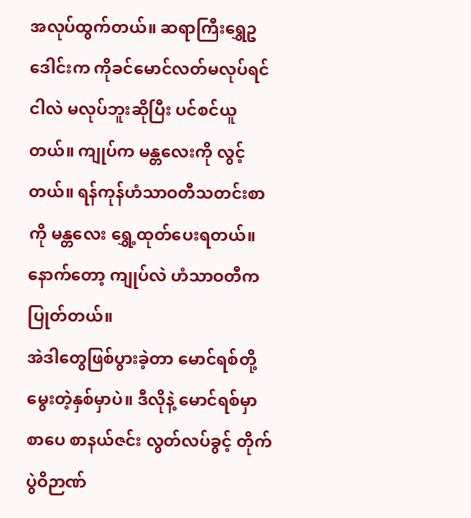အလုပ်ထွက်တယ်။ ဆရာကြီးရွှေဥဒေါင်းက ကိုခင်မောင်လတ်မလုပ်ရင် ငါလဲ မလုပ်ဘူးဆိုပြီး ပင်စင်ယူတယ်။ ကျုပ်က မန္တလေးကို လွင့်တယ်။ ရန်ကုန်ဟံသာဝတီသတင်းစာကို မန္တလေး ရွှေ့ထုတ်ပေးရတယ်။ နောက်တော့ ကျုပ်လဲ ဟံသာဝတီက ပြုတ်တယ်။
အဲဒါတွေဖြစ်ပွားခဲ့တာ မောင်ရစ်တို့ မွေးတဲ့နှစ်မှာပဲ။ ဒီလိုနဲ့ မောင်ရစ်မှာ စာပေ စာနယ်ဇင်း လွတ်လပ်ခွင့် တိုက်ပွဲဝိဉာဏ်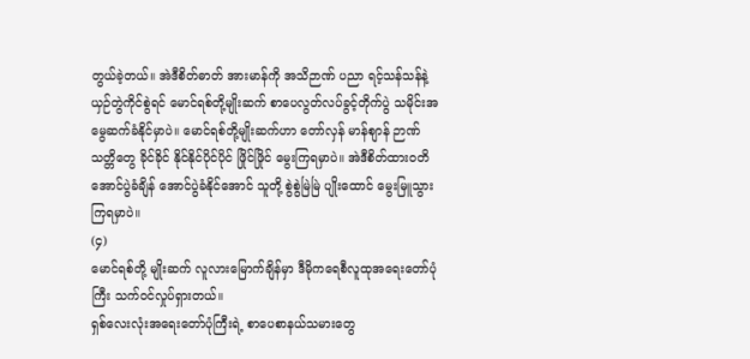တွယ်ခဲ့တယ်။ အဲဒီစိတ်ဓာတ် အားမာန်ကို အသိဉာဏ် ပညာ ရင့်သန်သန်နဲ့ ယှဉ်တွဲကိုင်စွဲရင် မောင်ရစ်တို့မျိုးဆက် စာပေလွတ်လပ်ခွင့်တိုက်ပွဲ သမိုင်းအမွေဆက်ခံနိုင်မှာပဲ။ မောင်ရစ်တို့မျိုးဆက်ဟာ တော်လှန် မာန်စျာန် ဉာဏ်သတ္တိတွေ ခိုင်ခိုင် နိုင်နိုင်ပိုင်ပိုင် ဖြိုင်ဖြိုင် မွေးကြရမှာပဲ။ အဲဒီစိတ်ထားဝတိ အောင်ပွဲခံချိန် အောင်ပွဲခံနိုင်အောင် သူတို့ စွဲစွဲမြဲမြဲ ပျိုးထောင် မွေးမြူသွားကြရမှာပဲ။
(၄)
မောင်ရစ်တို့ မျိုးဆက် လူလားမြောက်ချိန်မှာ ဒီမိုကရေစီလူထုအရေးတော်ပုံကြီး သက်ဝင်လှုပ်ရှားတယ်။
ရှစ်လေးလုံးအရေးတော်ပုံကြီးရဲ့ စာပေစာနယ်သမားတွေ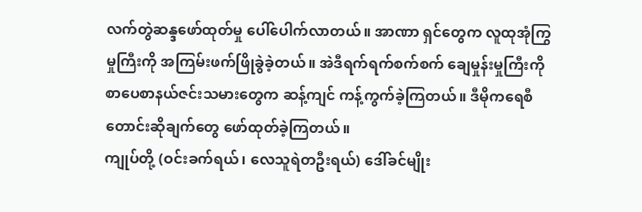လက်တွဲဆန္ဒဖော်ထုတ်မှု ပေါ်ပေါက်လာတယ်။ အာဏာ ရှင်တွေက လူထုအုံကြွမှုကြီးကို အကြမ်းဖက်ဖြိုခွဲခဲ့တယ်။ အဲဒီရက်ရက်စက်စက် ချေမှုန်းမှုကြီးကို စာပေစာနယ်ဇင်းသမားတွေက ဆန့်ကျင် ကန့်ကွက်ခဲ့ကြတယ်။ ဒီမိုကရေစီတောင်းဆိုချက်တွေ ဖော်ထုတ်ခဲ့ကြတယ်။
ကျုပ်တို့ (ဝင်းခက်ရယ်၊ လေသူရဲတဦးရယ်) ဒေါ်ခင်မျိုး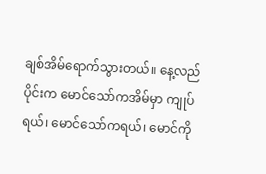ချစ်အိမ်ရောက်သွားတယ်။ နေ့လည်ပိုင်းက မောင်သော်ကအိမ်မှာ ကျုပ်ရယ်၊ မောင်သော်ကရယ်၊ မောင်ကို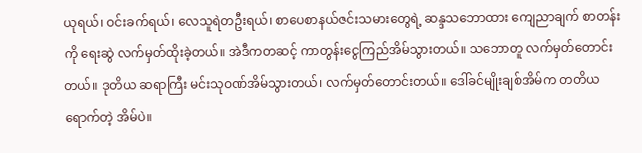ယုရယ်၊ ဝင်းခက်ရယ်၊ လေသူရဲတဦးရယ်၊ စာပေစာနယ်ဇင်းသမားတွေရဲ့ ဆန္ဒသဘောထား ကျေညာချက် စာတန်းကို ရေးဆွဲ လက်မှတ်ထိုးခဲ့တယ်။ အဲဒီကတဆင့် ကာတွန်းငွေကြည်အိမ်သွားတယ်။ သဘောတူ လက်မှတ်တောင်း တယ်။ ဒုတိယ ဆရာကြီး မင်းသုဝဏ်အိမ်သွားတယ်၊ လက်မှတ်တောင်းတယ်။ ဒေါ်ခင်မျိုးချစ်အိမ်က တတိယရောက်တဲ့ အိမ်ပဲ။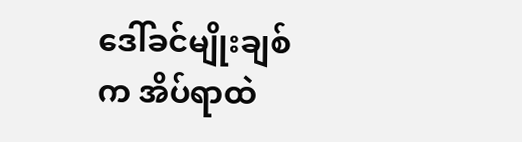ဒေါ်ခင်မျိုးချစ်က အိပ်ရာထဲ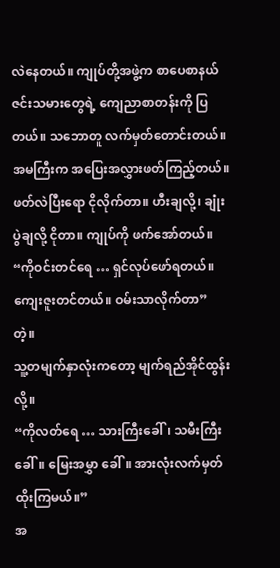လဲနေတယ်။ ကျုပ်တို့အဖွဲ့က စာပေစာနယ်ဇင်းသမားတွေရဲ့ ကျေညာစာတန်းကို ပြတယ်။ သဘောတူ လက်မှတ်တောင်းတယ်။ အမကြီးက အပြေးအလွှားဖတ်ကြည့်တယ်။ ဖတ်လဲပြီးရော ငိုလိုက်တာ။ ဟီးချလို့၊ ချုံးပွဲချလို့ ငိုတာ။ ကျုပ်ကို ဖက်အော်တယ်။
“ကိုဝင်းတင်ရေ … ရှင်လုပ်ဖော်ရတယ်။ ကျေးဇူးတင်တယ်။ ဝမ်းသာလိုက်တာ” တဲ့။
သူ့တမျက်နှာလုံးကတော့ မျက်ရည်အိုင်ထွန်းလို့။
“ကိုလတ်ရေ … သားကြီးခေါ်၊ သမီးကြီးခေါ်။ မြေးအမွှာ ခေါ်။ အားလုံးလက်မှတ်ထိုးကြမယ်။”
အ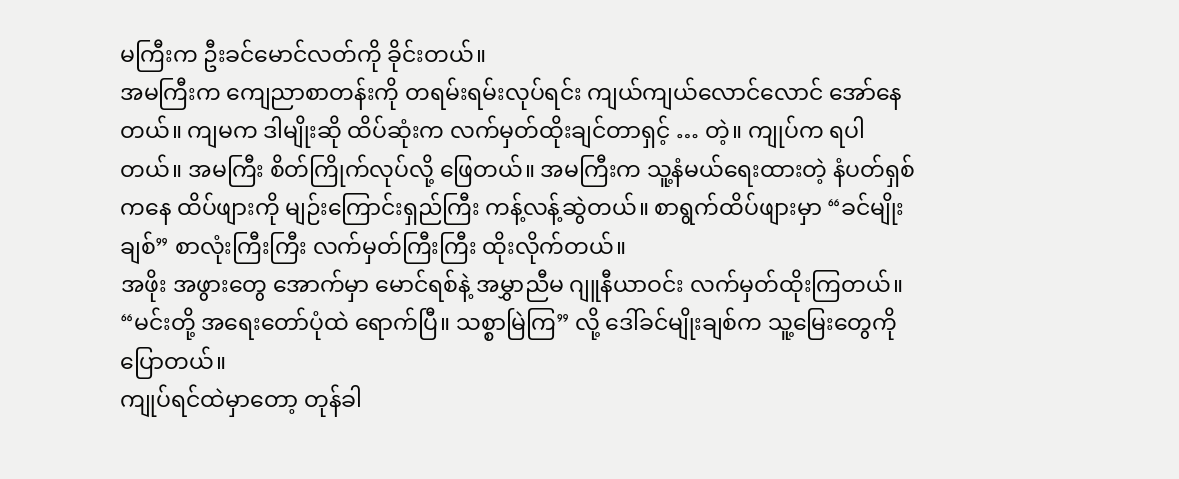မကြီးက ဦးခင်မောင်လတ်ကို ခိုင်းတယ်။
အမကြီးက ကျေညာစာတန်းကို တရမ်းရမ်းလုပ်ရင်း ကျယ်ကျယ်လောင်လောင် အော်နေတယ်။ ကျမက ဒါမျိုးဆို ထိပ်ဆုံးက လက်မှတ်ထိုးချင်တာရှင့် … တဲ့။ ကျုပ်က ရပါတယ်။ အမကြီး စိတ်ကြိုက်လုပ်လို့ ဖြေတယ်။ အမကြီးက သူ့နံမယ်ရေးထားတဲ့ နံပတ်ရှစ်ကနေ ထိပ်ဖျားကို မျဉ်းကြောင်းရှည်ကြီး ကန့်လန့်ဆွဲတယ်။ စာရွက်ထိပ်ဖျားမှာ “ခင်မျိုးချစ်” စာလုံးကြီးကြီး လက်မှတ်ကြီးကြီး ထိုးလိုက်တယ်။
အဖိုး အဖွားတွေ အောက်မှာ မောင်ရစ်နဲ့ အမွှာညီမ ဂျူနီယာဝင်း လက်မှတ်ထိုးကြတယ်။
“မင်းတို့ အရေးတော်ပုံထဲ ရောက်ပြီ။ သစ္စာမြဲကြ” လို့ ဒေါ်ခင်မျိုးချစ်က သူ့မြေးတွေကို ပြောတယ်။
ကျုပ်ရင်ထဲမှာတော့ တုန်ခါ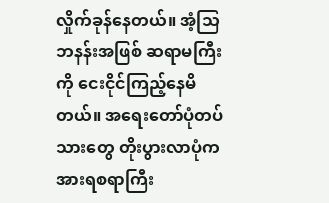လှိုက်ခုန်နေတယ်။ အံ့သြဘနန်းအဖြစ် ဆရာမကြီးကို ငေးငိုင်ကြည့်နေမိတယ်။ အရေးတော်ပုံတပ်သားတွေ တိုးပွားလာပုံက အားရစရာကြီး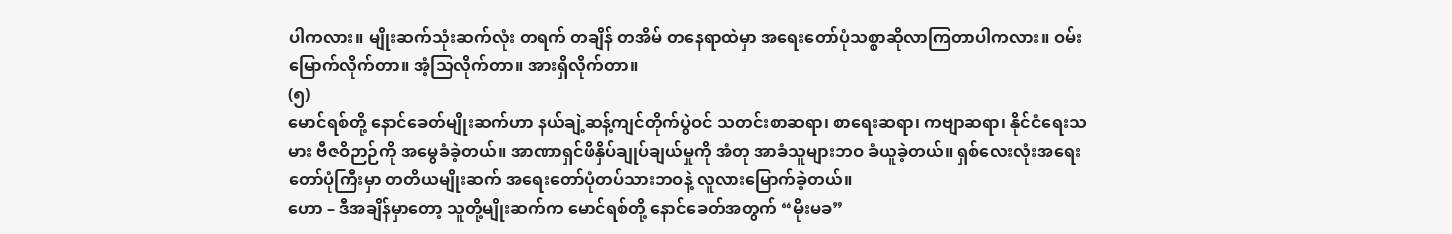ပါကလား။ မျိုးဆက်သုံးဆက်လုံး တရက် တချိန် တအိမ် တနေရာထဲမှာ အရေးတော်ပုံသစ္စာဆိုလာကြတာပါကလား။ ဝမ်းမြောက်လိုက်တာ။ အံ့သြလိုက်တာ။ အားရှိလိုက်တာ။
(၅)
မောင်ရစ်တို့ နောင်ခေတ်မျိုးဆက်ဟာ နယ်ချဲ့ဆန့်ကျင်တိုက်ပွဲဝင် သတင်းစာဆရာ၊ စာရေးဆရာ၊ ကဗျာဆရာ၊ နိုင်ငံရေးသမား ဗီဇဝိဉာဉ်ကို အမွေခံခဲ့တယ်။ အာဏာရှင်ဖိနှိပ်ချုပ်ချယ်မှုကို အံတု အာခံသူများဘဝ ခံယူခဲ့တယ်။ ရှစ်လေးလုံးအရေးတော်ပုံကြီးမှာ တတိယမျိုးဆက် အရေးတော်ပုံတပ်သားဘဝနဲ့ လူလားမြောက်ခဲ့တယ်။
ဟော – ဒီအချိန်မှာတော့ သူတို့မျိုးဆက်က မောင်ရစ်တို့ နောင်ခေတ်အတွက် “မိုးမခ”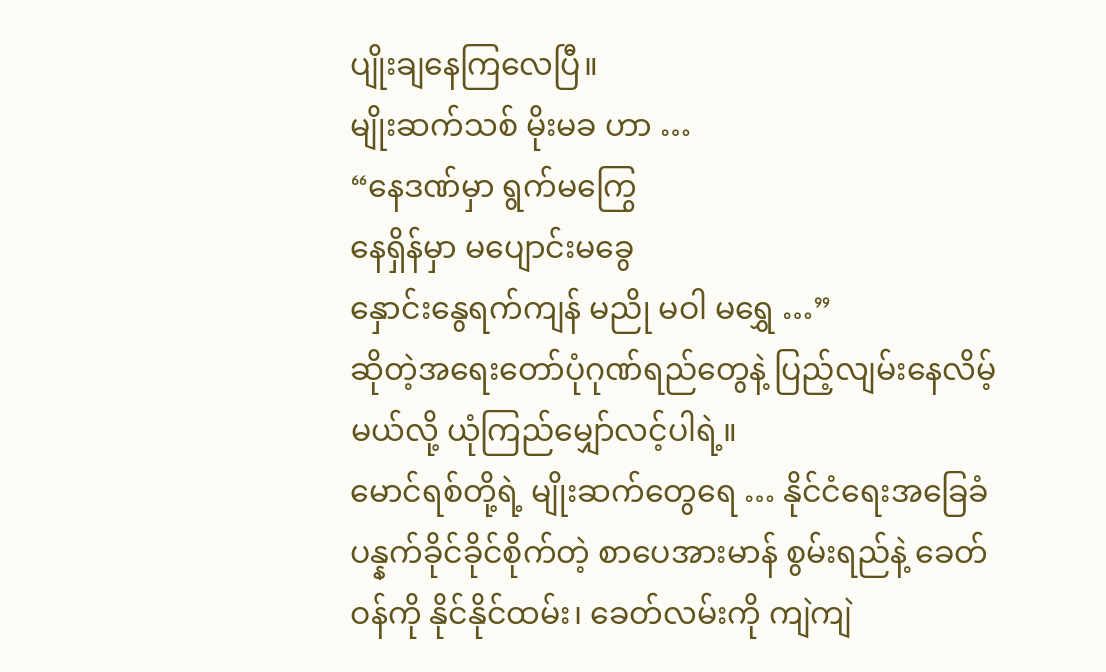ပျိုးချနေကြလေပြီ။
မျိုးဆက်သစ် မိုးမခ ဟာ …
“နေဒဏ်မှာ ရွက်မကြွေ
နေရှိန်မှာ မပျောင်းမခွေ
နှောင်းနွေရက်ကျန် မညို မဝါ မရွှေ …”
ဆိုတဲ့အရေးတော်ပုံဂုဏ်ရည်တွေနဲ့ ပြည့်လျမ်းနေလိမ့်မယ်လို့ ယုံကြည်မျှော်လင့်ပါရဲ့။
မောင်ရစ်တို့ရဲ့ မျိုးဆက်တွေရေ … နိုင်ငံရေးအခြေခံ ပန္နက်ခိုင်ခိုင်စိုက်တဲ့ စာပေအားမာန် စွမ်းရည်နဲ့ ခေတ်ဝန်ကို နိုင်နိုင်ထမ်း၊ ခေတ်လမ်းကို ကျဲကျဲ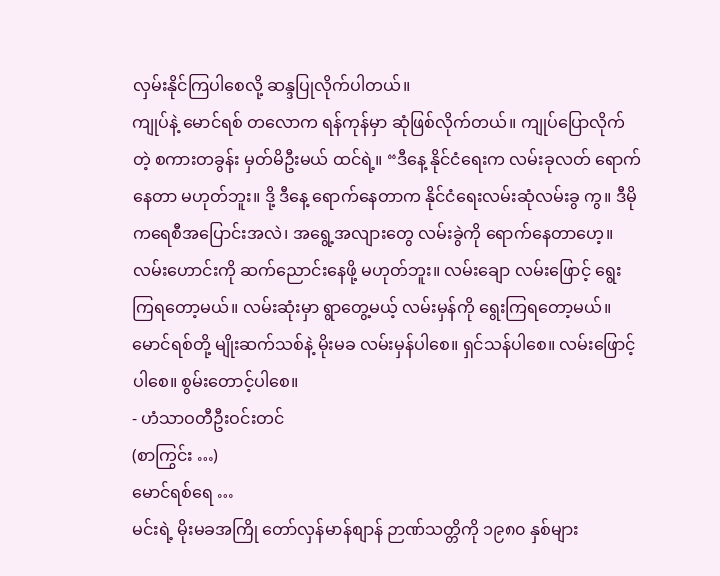လှမ်းနိုင်ကြပါစေလို့ ဆန္ဒပြုလိုက်ပါတယ်။
ကျုပ်နဲ့ မောင်ရစ် တလောက ရန်ကုန်မှာ ဆုံဖြစ်လိုက်တယ်။ ကျုပ်ပြောလိုက်တဲ့ စကားတခွန်း မှတ်မိဦးမယ် ထင်ရဲ့။ “ဒီနေ့ နိုင်ငံရေးက လမ်းခုလတ် ရောက်နေတာ မဟုတ်ဘူး။ ဒို့ ဒီနေ့ ရောက်နေတာက နိုင်ငံရေးလမ်းဆုံလမ်းခွ ကွ။ ဒီမိုကရေစီအပြောင်းအလဲ၊ အရွေ့အလျားတွေ လမ်းခွဲကို ရောက်နေတာဟေ့။ လမ်းဟောင်းကို ဆက်ညောင်းနေဖို့ မဟုတ်ဘူး။ လမ်းချော လမ်းဖြောင့် ရွေးကြရတော့မယ်။ လမ်းဆုံးမှာ ရွာတွေ့မယ့် လမ်းမှန်ကို ရွေးကြရတော့မယ်။
မောင်ရစ်တို့ မျိုးဆက်သစ်နဲ့ မိုးမခ လမ်းမှန်ပါစေ။ ရှင်သန်ပါစေ။ လမ်းဖြောင့်ပါစေ။ စွမ်းတောင့်ပါစေ။
- ဟံသာဝတီဦးဝင်းတင်
(စာကြွင်း …)
မောင်ရစ်ရေ …
မင်းရဲ့ မိုးမခအကြို တော်လှန်မာန်စျာန် ဉာဏ်သတ္တိကို ၁၉၈၀ နှစ်များ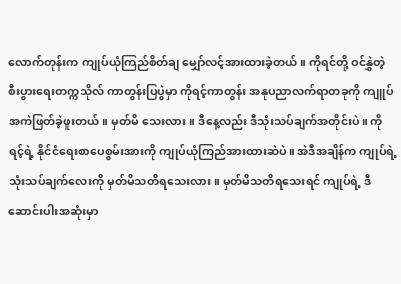လောက်တုန်းက ကျုပ်ယုံကြည်စိတ်ချ မျှော်လင့်အားထားခဲ့တယ်။ ကိုရင်တို့ ဝင်နွှဲတဲ့ စီးပွားရေးတက္ကသိုလ် ကာတွန်းပြပွဲမှာ ကိုရင့်ကာတွန်း အနုပညာလက်ရာတခုကို ကျူပ် အကဲဖြတ်ခဲ့ဖူးတယ်။ မှတ်မိ သေးလား။ ဒီနေ့လည်း ဒီသုံးသပ်ချက်အတိုင်းပဲ။ ကိုရင့်ရဲ့ နိုင်ငံရေးစာပေစွမ်းအားကို ကျုပ်ယုံကြည်အားထားဆဲပဲ။ အဲဒီအချိန်က ကျုပ်ရဲ့သုံးသပ်ချက်လေးကို မှတ်မိသတိရသေးလား။ မှတ်မိသတိရသေးရင် ကျုပ်ရဲ့ ဒီဆောင်းပါးအဆုံးမှာ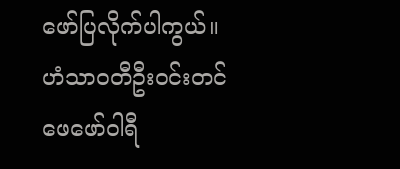ဖော်ပြလိုက်ပါကွယ်။
ဟံသာဝတီဦးဝင်းတင်
ဖေဖော်ဝါရီ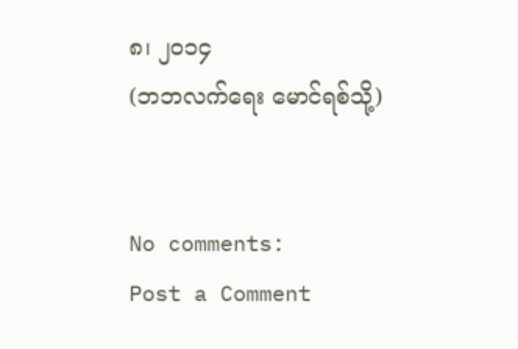၈၊ ၂၀၁၄
(ဘဘလက်ရေး မောင်ရစ်သို့)


No comments:
Post a Comment